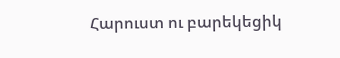Հարուստ ու բարեկեցիկ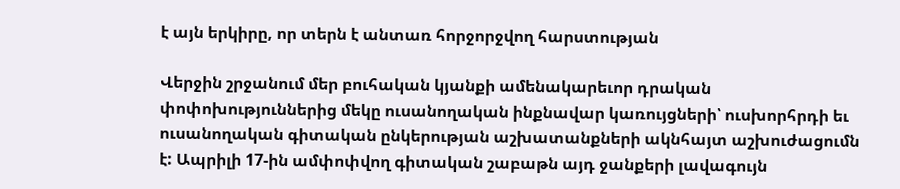է այն երկիրը, որ տերն է անտառ հորջորջվող հարստության

Վերջին շրջանում մեր բուհական կյանքի ամենակարեւոր դրական փոփոխություններից մեկը ուսանողական ինքնավար կառույցների՝ ուսխորհրդի եւ ուսանողական գիտական ընկերության աշխատանքների ակնհայտ աշխուժացումն է: Ապրիլի 17-ին ամփոփվող գիտական շաբաթն այդ ջանքերի լավագույն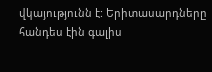վկայությունն է: Երիտասարդները հանդես էին գալիս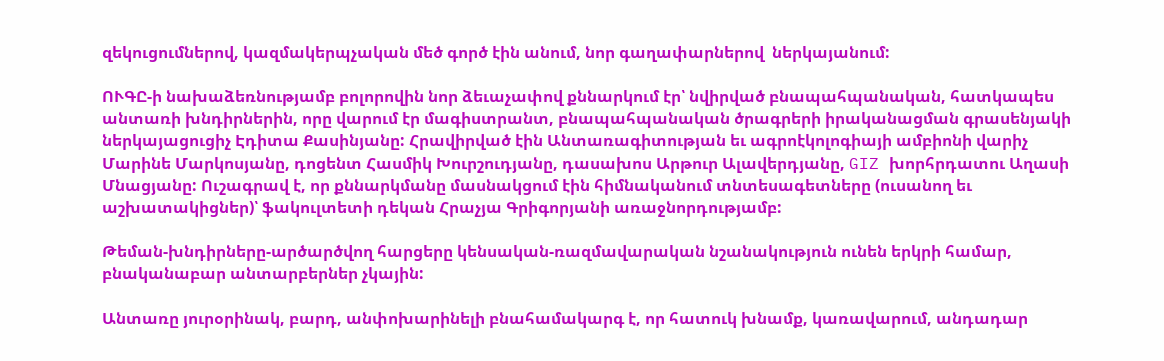զեկուցումներով, կազմակերպչական մեծ գործ էին անում, նոր գաղափարներով  ներկայանում:

ՈՒԳԸ-ի նախաձեռնությամբ բոլորովին նոր ձեւաչափով քննարկում էր՝ նվիրված բնապահպանական, հատկապես անտառի խնդիրներին, որը վարում էր մագիստրանտ, բնապահպանական ծրագրերի իրականացման գրասենյակի ներկայացուցիչ Էդիտա Քասինյանը: Հրավիրված էին Անտառագիտության եւ ագրոէկոլոգիայի ամբիոնի վարիչ Մարինե Մարկոսյանը, դոցենտ Հասմիկ Խուրշուդյանը, դասախոս Արթուր Ալավերդյանը, GIZ խորհրդատու Աղասի Մնացյանը: Ուշագրավ է, որ քննարկմանը մասնակցում էին հիմնականում տնտեսագետները (ուսանող եւ աշխատակիցներ)՝ ֆակուլտետի դեկան Հրաչյա Գրիգորյանի առաջնորդությամբ:

Թեման-խնդիրները-արծարծվող հարցերը կենսական-ռազմավարական նշանակություն ունեն երկրի համար, բնականաբար անտարբերներ չկային:

Անտառը յուրօրինակ, բարդ, անփոխարինելի բնահամակարգ է, որ հատուկ խնամք, կառավարում, անդադար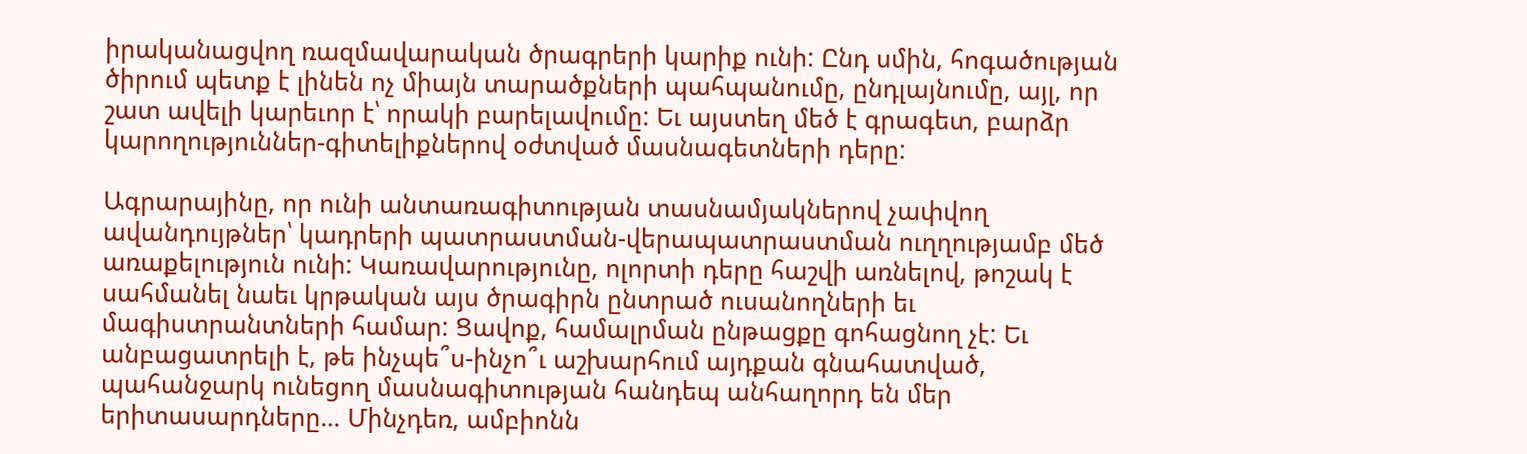իրականացվող ռազմավարական ծրագրերի կարիք ունի: Ընդ սմին, հոգածության ծիրում պետք է լինեն ոչ միայն տարածքների պահպանումը, ընդլայնումը, այլ, որ շատ ավելի կարեւոր է՝ որակի բարելավումը: Եւ այստեղ մեծ է գրագետ, բարձր կարողություններ-գիտելիքներով օժտված մասնագետների դերը:

Ագրարայինը, որ ունի անտառագիտության տասնամյակներով չափվող ավանդույթներ՝ կադրերի պատրաստման-վերապատրաստման ուղղությամբ մեծ առաքելություն ունի: Կառավարությունը, ոլորտի դերը հաշվի առնելով, թոշակ է սահմանել նաեւ կրթական այս ծրագիրն ընտրած ուսանողների եւ մագիստրանտների համար: Ցավոք, համալրման ընթացքը գոհացնող չէ: Եւ անբացատրելի է, թե ինչպե՞ս-ինչո՞ւ աշխարհում այդքան գնահատված, պահանջարկ ունեցող մասնագիտության հանդեպ անհաղորդ են մեր երիտասարդները… Մինչդեռ, ամբիոնն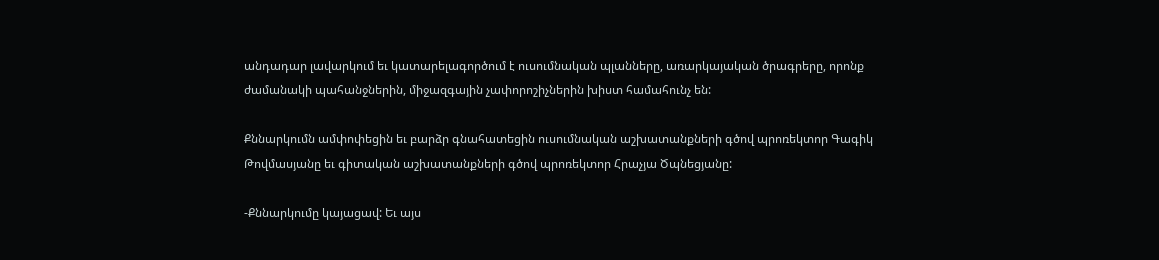անդադար լավարկում եւ կատարելագործում է ուսումնական պլանները, առարկայական ծրագրերը, որոնք ժամանակի պահանջներին, միջազգային չափորոշիչներին խիստ համահունչ են:

Քննարկումն ամփոփեցին եւ բարձր գնահատեցին ուսումնական աշխատանքների գծով պրոռեկտոր Գագիկ Թովմասյանը եւ գիտական աշխատանքների գծով պրոռեկտոր Հրաչյա Ծպնեցյանը:

-Քննարկումը կայացավ: Եւ այս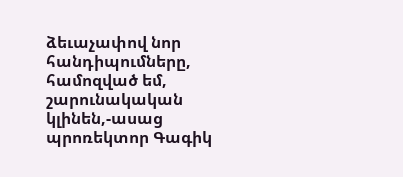ձեւաչափով նոր հանդիպումները, համոզված եմ, շարունակական կլինեն,-ասաց պրոռեկտոր Գագիկ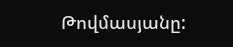Թովմասյանը: